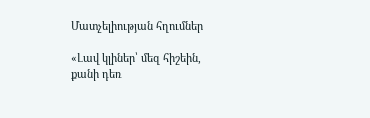Մատչելիության հղումներ

«Լավ կլիներ՝ մեզ հիշեին, քանի դեռ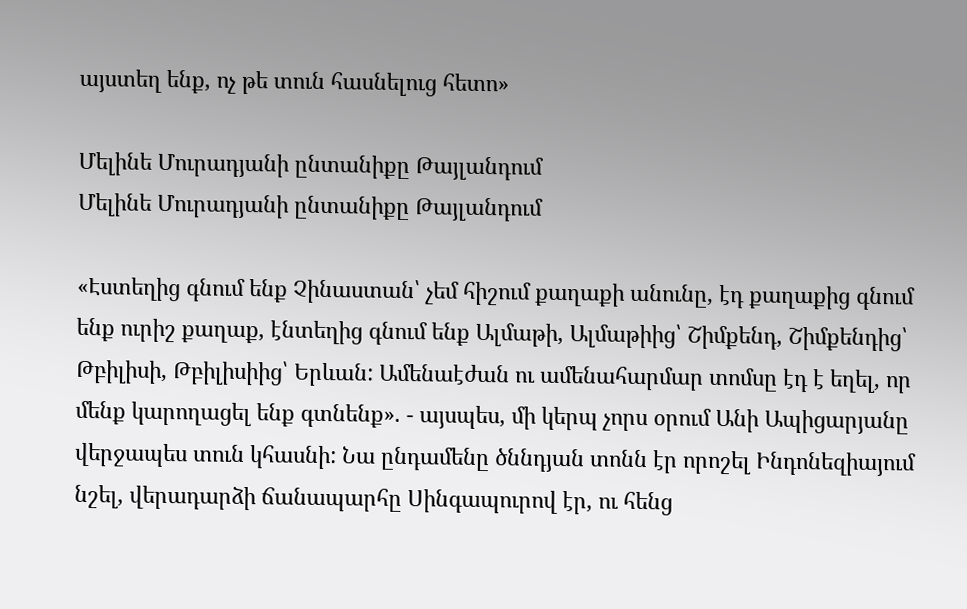այստեղ ենք, ոչ թե տուն հասնելուց հետո»

Մելինե Մուրադյանի ընտանիքը Թայլանդում
Մելինե Մուրադյանի ընտանիքը Թայլանդում

«Էստեղից գնում ենք Չինաստան՝ չեմ հիշում քաղաքի անունը, էդ քաղաքից գնում ենք ուրիշ քաղաք, էնտեղից գնում ենք Ալմաթի, Ալմաթիից՝ Շիմքենդ, Շիմքենդից՝ Թբիլիսի, Թբիլիսիից՝ Երևան: Ամենաէժան ու ամենահարմար տոմսը էդ է եղել, որ մենք կարողացել ենք գտնենք». - այսպես, մի կերպ չորս օրում Անի Ապիցարյանը վերջապես տուն կհասնի: Նա ընդամենը ծննդյան տոնն էր որոշել Ինդոնեզիայում նշել, վերադարձի ճանապարհը Սինգապուրով էր, ու հենց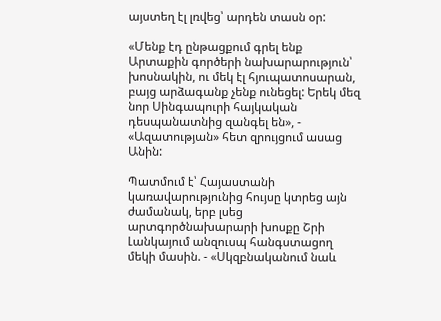այստեղ էլ լռվեց՝ արդեն տասն օր:

«Մենք էդ ընթացքում գրել ենք Արտաքին գործերի նախարարություն՝ խոսնակին, ու մեկ էլ հյուպատոսարան, բայց արձագանք չենք ունեցել: Երեկ մեզ նոր Սինգապուրի հայկական դեսպանատնից զանգել են», - «Ազատության» հետ զրույցում ասաց Անին:

Պատմում է՝ Հայաստանի կառավարությունից հույսը կտրեց այն ժամանակ, երբ լսեց արտգործնախարարի խոսքը Շրի Լանկայում անզուսպ հանգստացող մեկի մասին. - «Սկզբնականում նաև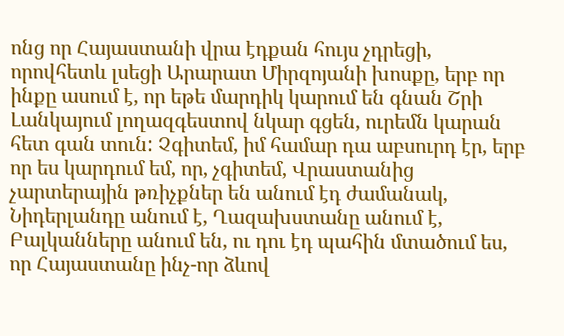ոնց որ Հայաստանի վրա էդքան հույս չդրեցի, որովհետև լսեցի Արարատ Միրզոյանի խոսքը, երբ որ ինքը ասում է, որ եթե մարդիկ կարում են գնան Շրի Լանկայում լողազգեստով նկար գցեն, ուրեմն կարան հետ գան տուն: Չգիտեմ, իմ համար դա աբսուրդ էր, երբ որ ես կարդում եմ, որ, չգիտեմ, Վրաստանից չարտերային թռիչքներ են անում էդ ժամանակ, Նիդերլանդը անում է, Ղազախստանը անում է, Բալկանները անում են, ու դու էդ պահին մտածում ես, որ Հայաստանը ինչ-որ ձևով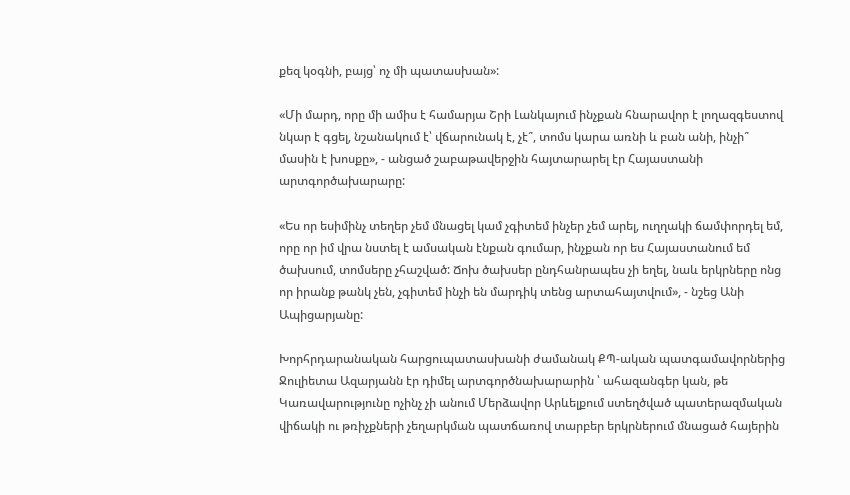քեզ կօգնի, բայց՝ ոչ մի պատասխան»:

«Մի մարդ, որը մի ամիս է համարյա Շրի Լանկայում ինչքան հնարավոր է լողազգեստով նկար է գցել, նշանակում է՝ վճարունակ է, չէ՞, տոմս կարա առնի և բան անի, ինչի՞ մասին է խոսքը», - անցած շաբաթավերջին հայտարարել էր Հայաստանի արտգործախարարը:

«Ես որ եսիմինչ տեղեր չեմ մնացել կամ չգիտեմ ինչեր չեմ արել, ուղղակի ճամփորդել եմ, որը որ իմ վրա նստել է ամսական էնքան գումար, ինչքան որ ես Հայաստանում եմ ծախսում, տոմսերը չհաշված: Ճոխ ծախսեր ընդհանրապես չի եղել, նաև երկրները ոնց որ իրանք թանկ չեն, չգիտեմ ինչի են մարդիկ տենց արտահայտվում», - նշեց Անի Ապիցարյանը:

Խորհրդարանական հարցուպատասխանի ժամանակ ՔՊ-ական պատգամավորներից Ջուլիետա Ազարյանն էր դիմել արտգործնախարարին ՝ ահազանգեր կան, թե Կառավարությունը ոչինչ չի անում Մերձավոր Արևելքում ստեղծված պատերազմական վիճակի ու թռիչքների չեղարկման պատճառով տարբեր երկրներում մնացած հայերին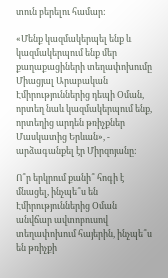տուն բերելու համար:

«Մենք կազմակերպել ենք և կազմակերպում ենք մեր քաղաքացիների տեղափոխումը Միացյալ Արաբական Էմիրություններից դեպի Օման, որտեղ նաև կազմակերպում ենք, որտեղից արդեն թռիչքներ Մասկատից Երևան», - արձագանքել էր Միրզոյանը:

Ո՞ր երկրում քանի՞ հոգի է մնացել, ինչպե՞ս են Էմիրություններից Օման անվճար ավտոբուսով տեղափոխում հայերին, ինչպե՞ս են թռիչքի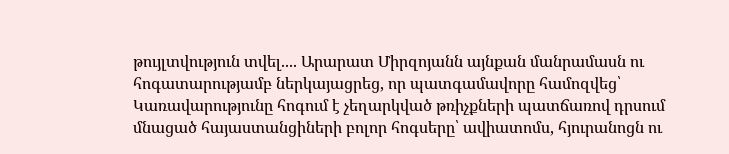թույլտվություն տվել.... Արարատ Միրզոյանն այնքան մանրամասն ու հոգատարությամբ ներկայացրեց, որ պատգամավորը համոզվեց՝ Կառավարությունը հոգում է չեղարկված թռիչքների պատճառով դրսում մնացած հայաստանցիների բոլոր հոգսերը՝ ավիատոմս, հյուրանոցն ու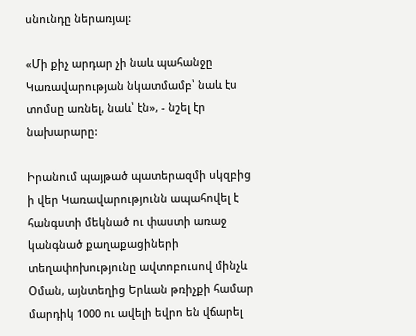սնունդը ներառյալ:

«Մի քիչ արդար չի նաև պահանջը Կառավարության նկատմամբ՝ նաև էս տոմսը առնել, նաև՝ էն», - նշել էր նախարարը:

Իրանում պայթած պատերազմի սկզբից ի վեր Կառավարությունն ապահովել է հանգստի մեկնած ու փաստի առաջ կանգնած քաղաքացիների տեղափոխությունը ավտոբուսով մինչև Օման, այնտեղից Երևան թռիչքի համար մարդիկ 1000 ու ավելի եվրո են վճարել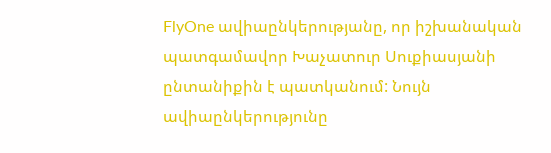FlyOne ավիաընկերությանը, որ իշխանական պատգամավոր Խաչատուր Սուքիասյանի ընտանիքին է պատկանում: Նույն ավիաընկերությունը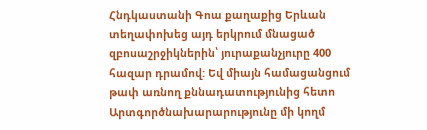Հնդկաստանի Գոա քաղաքից Երևան տեղափոխեց այդ երկրում մնացած զբոսաշրջիկներին՝ յուրաքանչյուրը 400 հազար դրամով: Եվ միայն համացանցում թափ առնող քննադատությունից հետո Արտգործնախարարությունը մի կողմ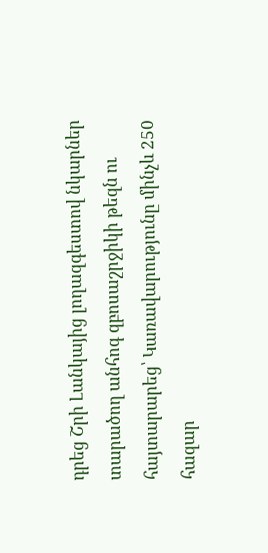դրեց Շրի Լանկայից լողազգեստով նկարներ տարածող անհոգ զբոսաշրջիկի թեզն ու հայտարարեց՝ Կառավարությունը մինչև 250 հազար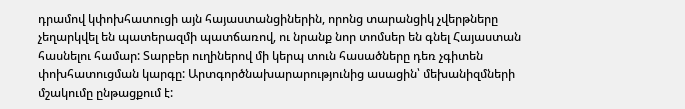դրամով կփոխհատուցի այն հայաստանցիներին, որոնց տարանցիկ չվերթները չեղարկվել են պատերազմի պատճառով, ու նրանք նոր տոմսեր են գնել Հայաստան հասնելու համար: Տարբեր ուղիներով մի կերպ տուն հասածները դեռ չգիտեն փոխհատուցման կարգը: Արտգործնախարարությունից ասացին՝ մեխանիզմների մշակումը ընթացքում է: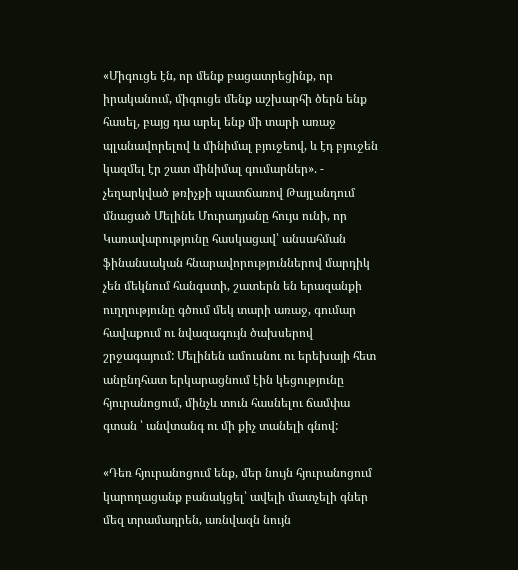«Միգուցե էն, որ մենք բացատրեցինք, որ իրականում, միգուցե մենք աշխարհի ծերն ենք հասել, բայց դա արել ենք մի տարի առաջ պլանավորելով և մինիմալ բյուջեով, և էդ բյուջեն կազմել էր շատ մինիմալ գումարներ». - չեղարկված թռիչքի պատճառով Թայլանդում մնացած Մելինե Մուրադյանը հույս ունի, որ Կառավարությունը հասկացավ՝ անսահման ֆինանսական հնարավորություններով մարդիկ չեն մեկնում հանգստի, շատերն են երազանքի ուղղությունը գծում մեկ տարի առաջ, գումար հավաքում ու նվազագույն ծախսերով շրջագայում: Մելինեն ամուսնու ու երեխայի հետ անընդհատ երկարացնում էին կեցությունը հյուրանոցում, մինչև տուն հասնելու ճամփա գտան ՝ անվտանգ ու մի քիչ տանելի գնով:

«Դեռ հյուրանոցում ենք, մեր նույն հյուրանոցում կարողացանք բանակցել՝ ավելի մատչելի գներ մեզ տրամադրեն, առնվազն նույն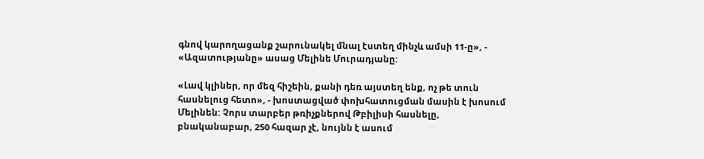գնով կարողացանք շարունակել մնալ էստեղ մինչև ամսի 11-ը», - «Ազատությանը» ասաց Մելինե Մուրադյանը:

«Լավ կլիներ, որ մեզ հիշեին, քանի դեռ այստեղ ենք, ոչ թե տուն հասնելուց հետո», - խոստացված փոխհատուցման մասին է խոսում Մելինեն: Չորս տարբեր թռիչքներով Թբիլիսի հասնելը, բնականաբար, 250 հազար չէ, նույնն է ասում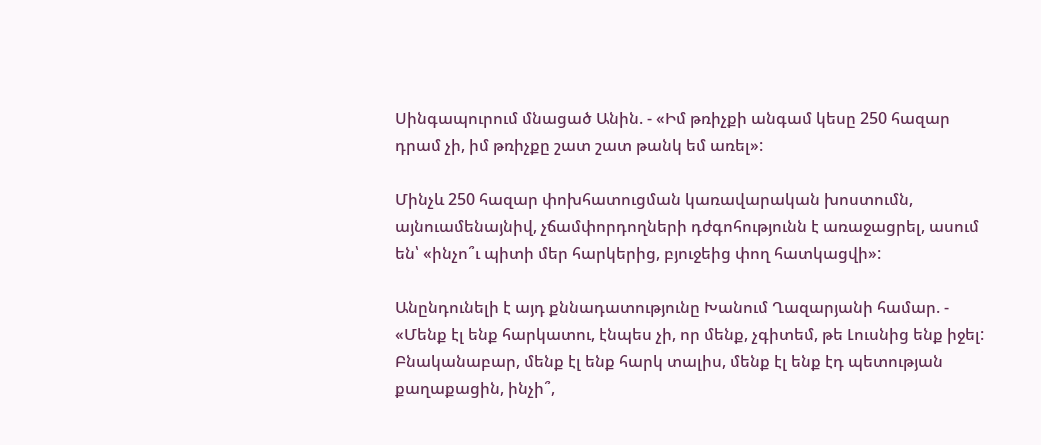Սինգապուրում մնացած Անին. - «Իմ թռիչքի անգամ կեսը 250 հազար դրամ չի, իմ թռիչքը շատ շատ թանկ եմ առել»:

Մինչև 250 հազար փոխհատուցման կառավարական խոստումն, այնուամենայնիվ, չճամփորդողների դժգոհությունն է առաջացրել, ասում են՝ «ինչո՞ւ պիտի մեր հարկերից, բյուջեից փող հատկացվի»:

Անընդունելի է այդ քննադատությունը Խանում Ղազարյանի համար. - «Մենք էլ ենք հարկատու, էնպես չի, որ մենք, չգիտեմ, թե Լուսնից ենք իջել: Բնականաբար, մենք էլ ենք հարկ տալիս, մենք էլ ենք էդ պետության քաղաքացին, ինչի՞,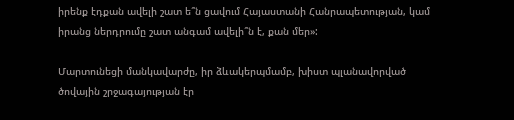իրենք էդքան ավելի շատ ե՞ն ցավում Հայաստանի Հանրապետության, կամ իրանց ներդրումը շատ անգամ ավելի՞ն է, քան մեր»:

Մարտունեցի մանկավարժը, իր ձևակերպմամբ, խիստ պլանավորված ծովային շրջագայության էր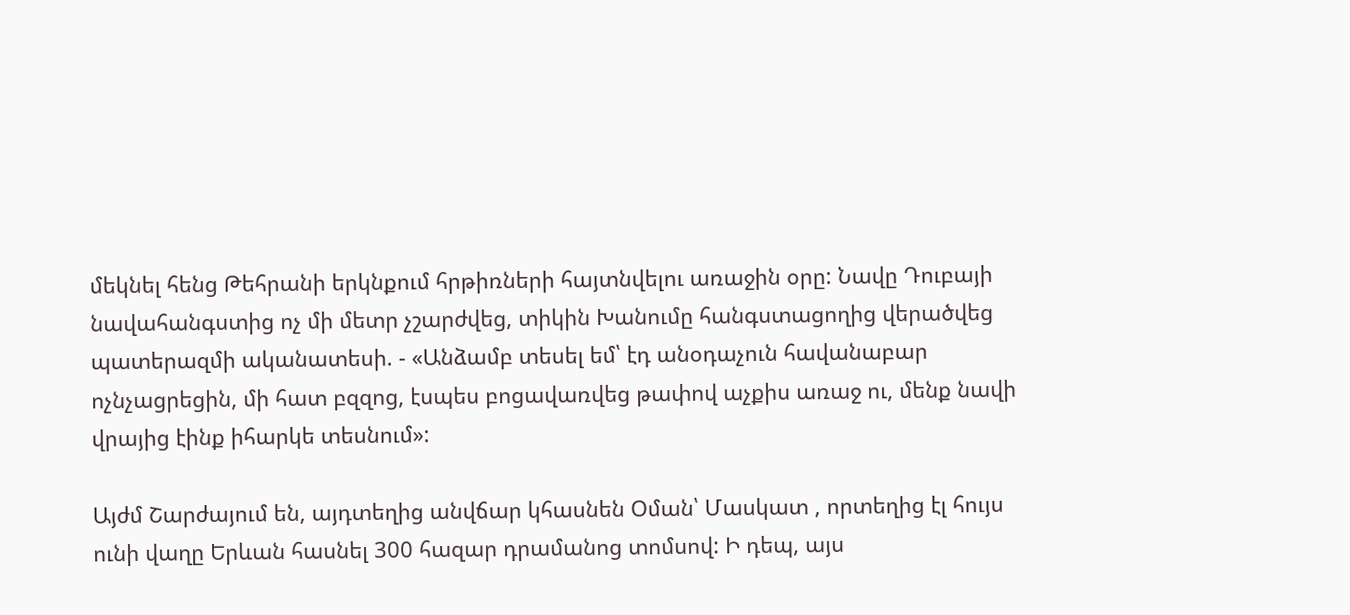մեկնել հենց Թեհրանի երկնքում հրթիռների հայտնվելու առաջին օրը: Նավը Դուբայի նավահանգստից ոչ մի մետր չշարժվեց, տիկին Խանումը հանգստացողից վերածվեց պատերազմի ականատեսի. - «Անձամբ տեսել եմ՝ էդ անօդաչուն հավանաբար ոչնչացրեցին, մի հատ բզզոց, էսպես բոցավառվեց թափով աչքիս առաջ ու, մենք նավի վրայից էինք իհարկե տեսնում»:

Այժմ Շարժայում են, այդտեղից անվճար կհասնեն Օման՝ Մասկատ , որտեղից էլ հույս ունի վաղը Երևան հասնել 300 հազար դրամանոց տոմսով: Ի դեպ, այս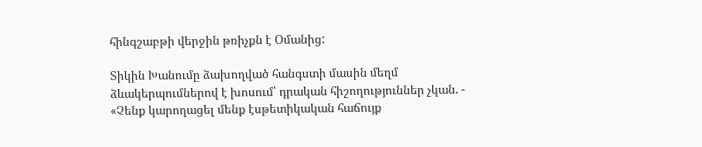հինգշաբթի վերջին թռիչքն է Օմանից:

Տիկին Խանումը ձախողված հանգստի մասին մեղմ ձևակերպումներով է խոսում՝ դրական հիշողություններ չկան. - «Չենք կարողացել մենք էսթետիկական հաճույք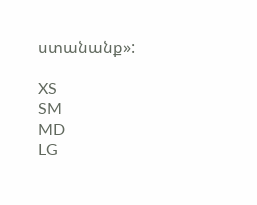ստանանք»:

XS
SM
MD
LG